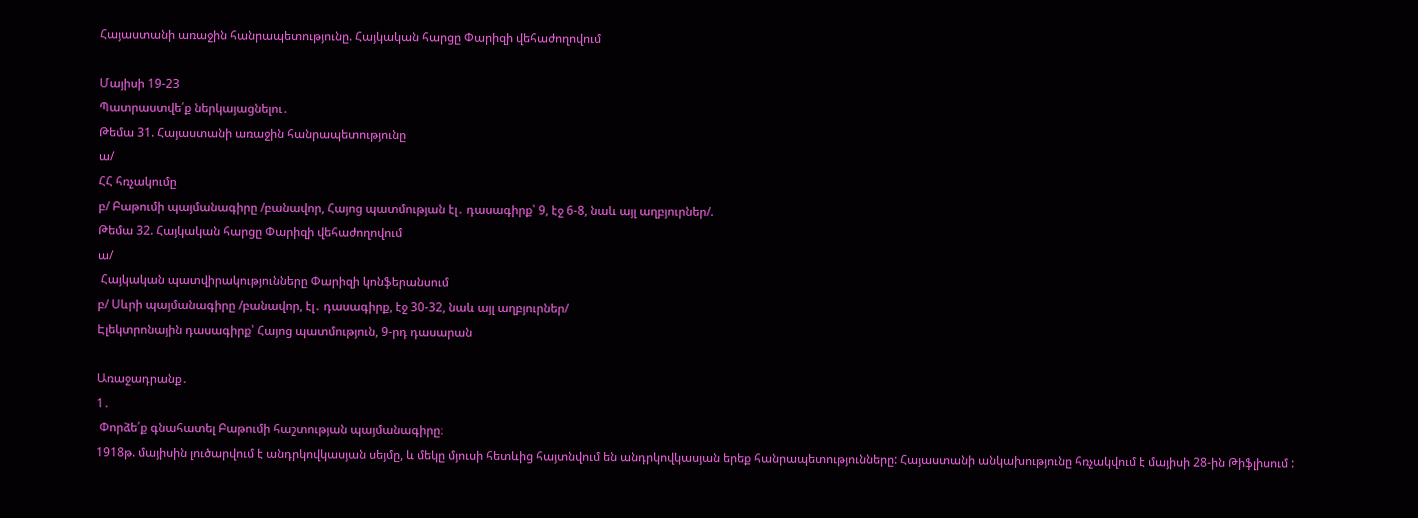Հայաստանի առաջին հանրապետությունը. Հայկական հարցը Փարիզի վեհաժողովում

Մայիսի 19-23
Պատրաստվե՛ք ներկայացնելու․
Թեմա 31. Հայաստանի առաջին հանրապետությունը
ա/
ՀՀ հռչակումը
բ/ Բաթումի պայմանագիրը /բանավոր, Հայոց պատմության էլ․ դասագիրք՝ 9, էջ 6-8, նաև այլ աղբյուրներ/.
Թեմա 32. Հայկական հարցը Փարիզի վեհաժողովում
ա/
 Հայկական պատվիրակությունները Փարիզի կոնֆերանսում
բ/ Սևրի պայմանագիրը /բանավոր, էլ․ դասագիրք, էջ 30-32, նաև այլ աղբյուրներ/
Էլեկտրոնային դասագիրք՝ Հայոց պատմություն, 9-րդ դասարան

Առաջադրանք․
1․
 Փորձե՛ք գնահատել Բաթումի հաշտության պայմանագիրը։
1918թ. մայիսին լուծարվում է անդրկովկասյան սեյմը, և մեկը մյուսի հետևից հայտնվում են անդրկովկասյան երեք հանրապետությունները: Հայաստանի անկախությունը հռչակվում է մայիսի 28-ին Թիֆլիսում :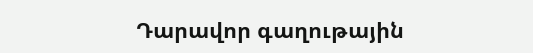Դարավոր գաղութային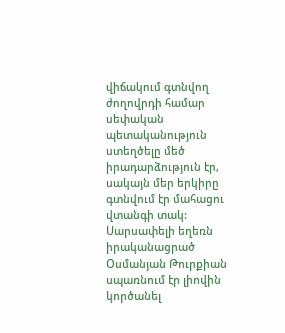վիճակում գտնվող ժողովրդի համար սեփական պետականություն ստեղծելը մեծ իրադարձություն էր, սակայն մեր երկիրը գտնվում էր մահացու վտանգի տակ: Սարսափելի եղեռն իրականացրած Օսմանյան Թուրքիան սպառնում էր լիովին կործանել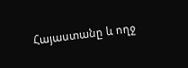Հայաստանը և ողջ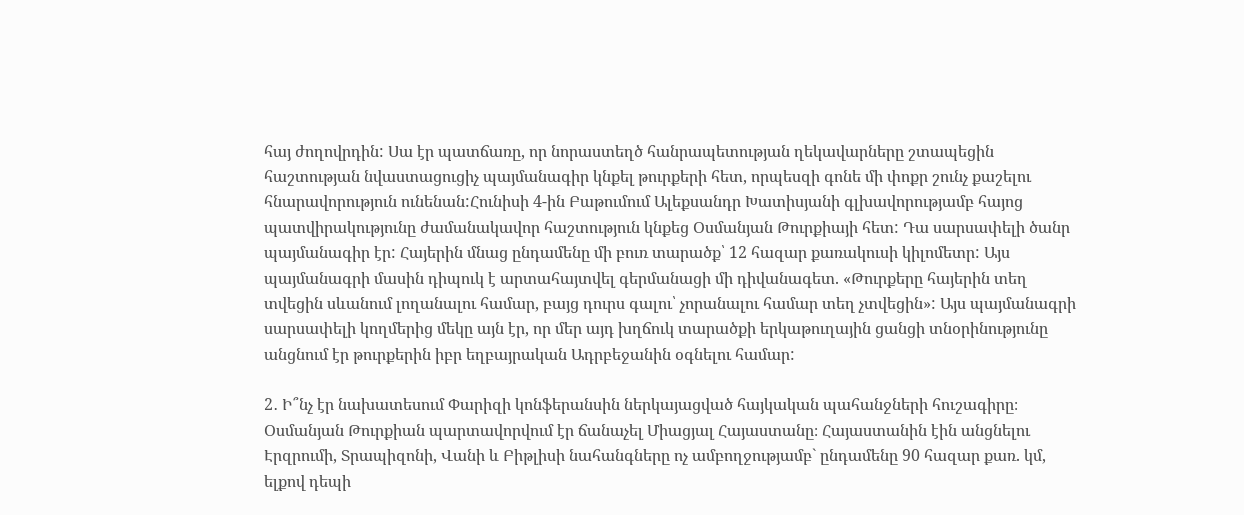հայ ժողովրդին: Սա էր պատճառը, որ նորաստեղծ հանրապետության ղեկավարները շտապեցին հաշտության նվաստացուցիչ պայմանագիր կնքել թուրքերի հետ, որպեսզի գոնե մի փոքր շունչ քաշելու հնարավորություն ունենան:Հունիսի 4-ին Բաթումում Ալեքսանդր Խատիսյանի գլխավորությամբ հայոց պատվիրակությունը ժամանակավոր հաշտություն կնքեց Օսմանյան Թուրքիայի հետ: Դա սարսափելի ծանր պայմանագիր էր: Հայերին մնաց ընդամենը մի բուռ տարածք՝ 12 հազար քառակուսի կիլոմետր: Այս պայմանագրի մասին դիպուկ է արտահայտվել գերմանացի մի դիվանագետ. «Թուրքերը հայերին տեղ տվեցին սևանում լողանալու համար, բայց դուրս գալու՝ չորանալու համար տեղ չտվեցին»: Այս պայմանագրի սարսափելի կողմերից մեկը այն էր, որ մեր այդ խղճուկ տարածքի երկաթուղային ցանցի տնօրինությունը անցնում էր թուրքերին իբր եղբայրական Ադրբեջանին օգնելու համար:

2․ Ի՞նչ էր նախատեսում Փարիզի կոնֆերանսին ներկայացված հայկական պահանջների հուշագիրը։
Օսմանյան Թուրքիան պարտավորվում էր ճանաչել Միացյալ Հայաստանը։ Հայաստանին էին անցնելու Էրզրումի, Տրապիզոնի, Վանի և Բիթլիսի նահանգները ոչ ամբողջությամբ` ընդամենը 90 հազար քառ. կմ, ելքով դեպի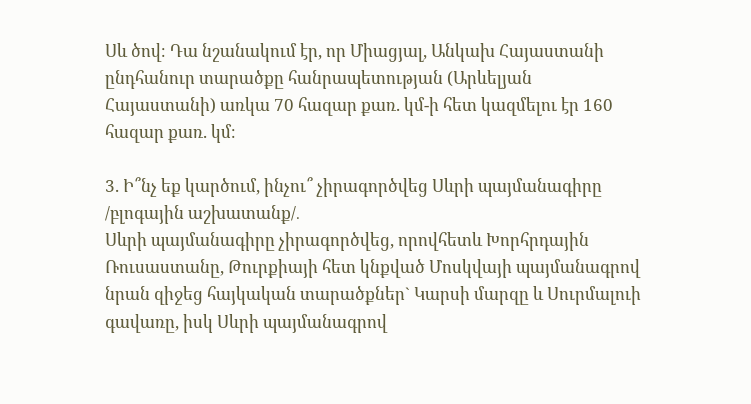Սև ծով։ Դա նշանակում էր, որ Միացյալ, Անկախ Հայաստանի ընդհանուր տարածքը հանրապետության (Արևելյան Հայաստանի) առկա 70 հազար քառ. կմ-ի հետ կազմելու էր 160 հազար քառ. կմ։

3. Ի՞նչ եք կարծում, ինչու՞ չիրագործվեց Սևրի պայմանագիրը /բլոգային աշխատանք/․
Սևրի պայմանագիրը չիրագործվեց, որովհետև Խորհրդային Ռուսաստանը, Թուրքիայի հետ կնքված Մոսկվայի պայմանագրով նրան զիջեց հայկական տարածքներ` Կարսի մարզը և Սուրմալուի գավառը, իսկ Սևրի պայմանագրով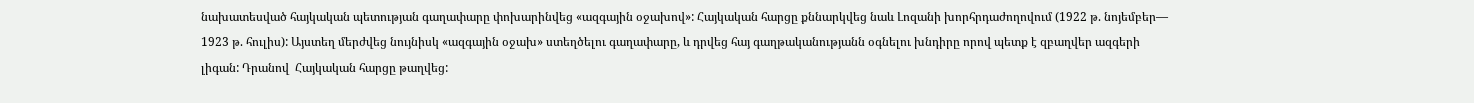նախատեսված հայկական պետության գաղափարը փոխարինվեց «ազգային օջախով»: Հայկական հարցը քննարկվեց նաև Լոզանի խորհրդաժողովում (1922 թ. նոյեմբեր— 1923 թ. հուլիս): Այստեղ մերժվեց նույնիսկ «ազգային օջախ» ստեղծելու գաղափարը, և դրվեց հայ գաղթականությանն օգնելու խնդիրը որով պետք է զբաղվեր ազգերի լիգան: Դրանով  Հայկական հարցը թաղվեց: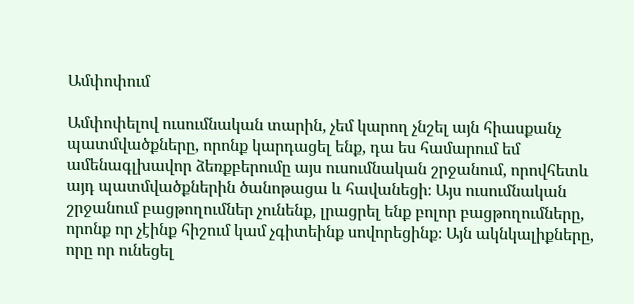Ամփոփում

Ամփոփելով ուսումնական տարին, չեմ կարող չնշել այն հիասքանչ պատմվածքները, որոնք կարդացել ենք, դա ես համարում եմ ամենագլխավոր ձեռքբերումը այս ուսումնական շրջանում, որովհետև այդ պատմվածքներին ծանոթացա և հավանեցի։ Այս ուսումնական շրջանում բացթողումներ չունենք, լրացրել ենք բոլոր բացթողումները, որոնք որ չէինք հիշում կամ չգիտեինք սովորեցինք։ Այն ակնկալիքները, որը որ ունեցել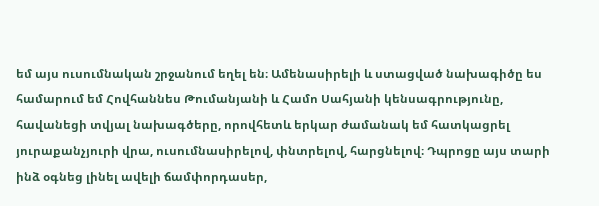եմ այս ուսումնական շրջանում եղել են։ Ամենասիրելի և ստացված նախագիծը ես համարում եմ Հովհաննես Թումանյանի և Համո Սահյանի կենսագրությունը, հավանեցի տվյալ նախագծերը, որովհետև երկար ժամանակ եմ հատկացրել յուրաքանչյուրի վրա, ուսումնասիրելով, փնտրելով, հարցնելով։ Դպրոցը այս տարի ինձ օգնեց լինել ավելի ճամփորդասեր,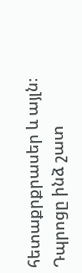հետաքրքրասեր և այլն։ Դպրոցը ինձ շատ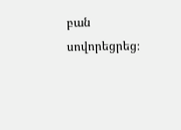բան սովորեցրեց։